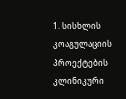1. სისხლის კოაგულაციის პროექტების კლინიკური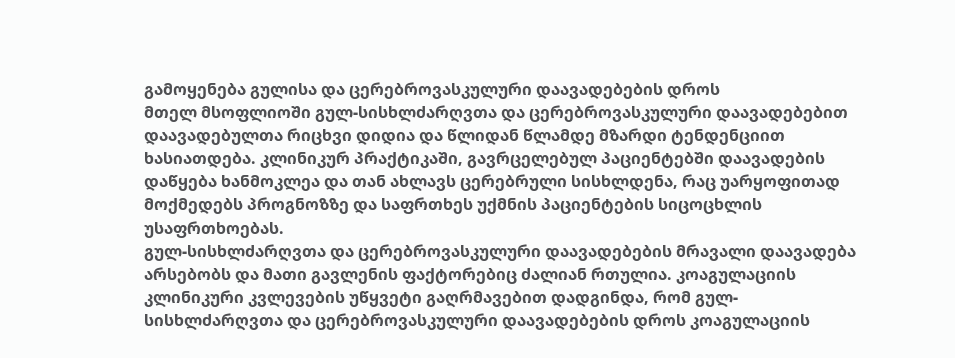გამოყენება გულისა და ცერებროვასკულური დაავადებების დროს
მთელ მსოფლიოში გულ-სისხლძარღვთა და ცერებროვასკულური დაავადებებით დაავადებულთა რიცხვი დიდია და წლიდან წლამდე მზარდი ტენდენციით ხასიათდება. კლინიკურ პრაქტიკაში, გავრცელებულ პაციენტებში დაავადების დაწყება ხანმოკლეა და თან ახლავს ცერებრული სისხლდენა, რაც უარყოფითად მოქმედებს პროგნოზზე და საფრთხეს უქმნის პაციენტების სიცოცხლის უსაფრთხოებას.
გულ-სისხლძარღვთა და ცერებროვასკულური დაავადებების მრავალი დაავადება არსებობს და მათი გავლენის ფაქტორებიც ძალიან რთულია. კოაგულაციის კლინიკური კვლევების უწყვეტი გაღრმავებით დადგინდა, რომ გულ-სისხლძარღვთა და ცერებროვასკულური დაავადებების დროს კოაგულაციის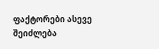ფაქტორები ასევე შეიძლება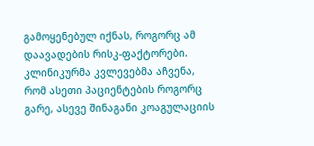გამოყენებულ იქნას, როგორც ამ დაავადების რისკ-ფაქტორები. კლინიკურმა კვლევებმა აჩვენა, რომ ასეთი პაციენტების როგორც გარე, ასევე შინაგანი კოაგულაციის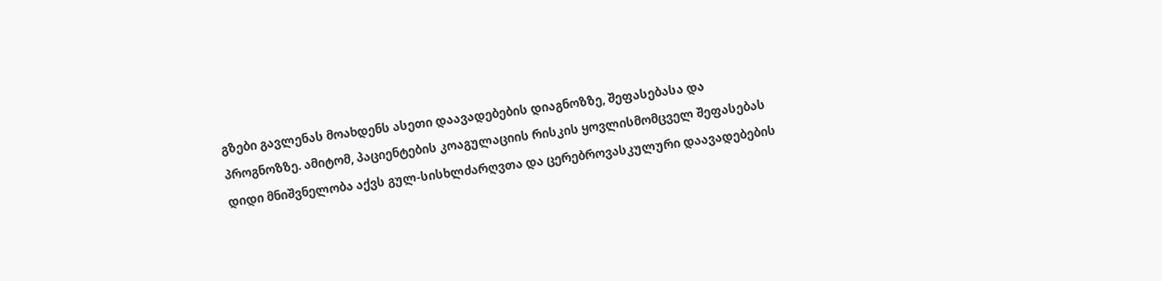გზები გავლენას მოახდენს ასეთი დაავადებების დიაგნოზზე, შეფასებასა და პროგნოზზე. ამიტომ, პაციენტების კოაგულაციის რისკის ყოვლისმომცველ შეფასებას დიდი მნიშვნელობა აქვს გულ-სისხლძარღვთა და ცერებროვასკულური დაავადებების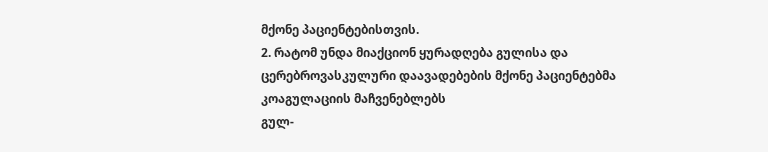მქონე პაციენტებისთვის.
2. რატომ უნდა მიაქციონ ყურადღება გულისა და ცერებროვასკულური დაავადებების მქონე პაციენტებმა კოაგულაციის მაჩვენებლებს
გულ-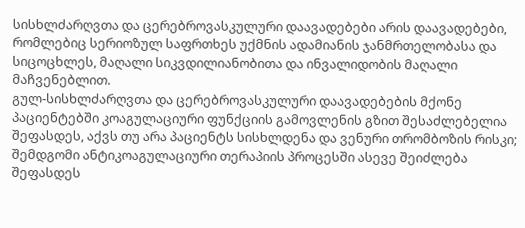სისხლძარღვთა და ცერებროვასკულური დაავადებები არის დაავადებები, რომლებიც სერიოზულ საფრთხეს უქმნის ადამიანის ჯანმრთელობასა და სიცოცხლეს, მაღალი სიკვდილიანობითა და ინვალიდობის მაღალი მაჩვენებლით.
გულ-სისხლძარღვთა და ცერებროვასკულური დაავადებების მქონე პაციენტებში კოაგულაციური ფუნქციის გამოვლენის გზით შესაძლებელია შეფასდეს, აქვს თუ არა პაციენტს სისხლდენა და ვენური თრომბოზის რისკი; შემდგომი ანტიკოაგულაციური თერაპიის პროცესში ასევე შეიძლება შეფასდეს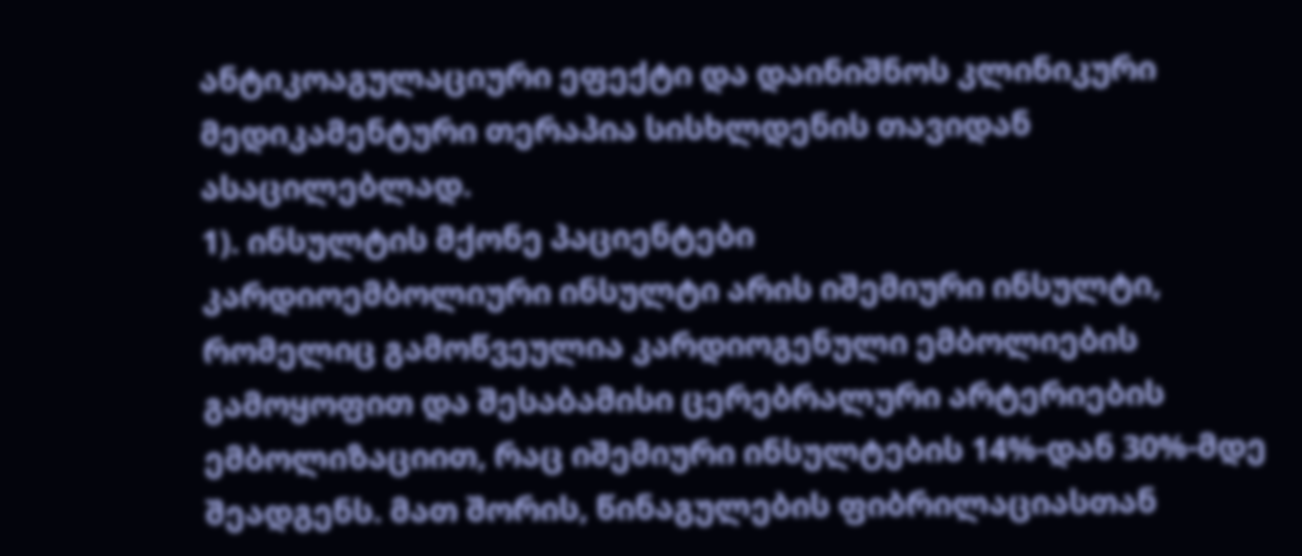ანტიკოაგულაციური ეფექტი და დაინიშნოს კლინიკური მედიკამენტური თერაპია სისხლდენის თავიდან ასაცილებლად.
1). ინსულტის მქონე პაციენტები
კარდიოემბოლიური ინსულტი არის იშემიური ინსულტი, რომელიც გამოწვეულია კარდიოგენული ემბოლიების გამოყოფით და შესაბამისი ცერებრალური არტერიების ემბოლიზაციით, რაც იშემიური ინსულტების 14%-დან 30%-მდე შეადგენს. მათ შორის, წინაგულების ფიბრილაციასთან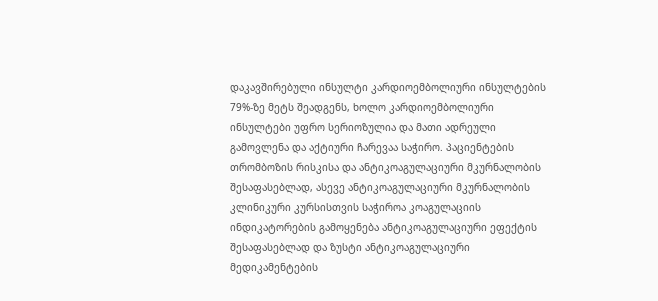დაკავშირებული ინსულტი კარდიოემბოლიური ინსულტების 79%-ზე მეტს შეადგენს, ხოლო კარდიოემბოლიური ინსულტები უფრო სერიოზულია და მათი ადრეული გამოვლენა და აქტიური ჩარევაა საჭირო. პაციენტების თრომბოზის რისკისა და ანტიკოაგულაციური მკურნალობის შესაფასებლად, ასევე ანტიკოაგულაციური მკურნალობის კლინიკური კურსისთვის საჭიროა კოაგულაციის ინდიკატორების გამოყენება ანტიკოაგულაციური ეფექტის შესაფასებლად და ზუსტი ანტიკოაგულაციური მედიკამენტების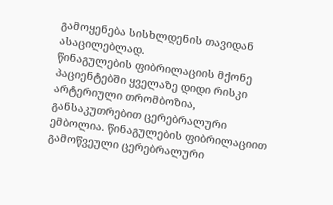გამოყენება სისხლდენის თავიდან ასაცილებლად.
წინაგულების ფიბრილაციის მქონე პაციენტებში ყველაზე დიდი რისკი არტერიული თრომბოზია, განსაკუთრებით ცერებრალური ემბოლია. წინაგულების ფიბრილაციით გამოწვეული ცერებრალური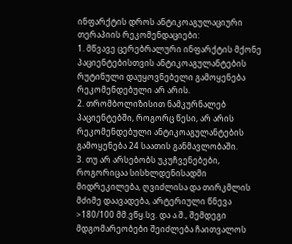ინფარქტის დროს ანტიკოაგულაციური თერაპიის რეკომენდაციები:
1. მწვავე ცერებრალური ინფარქტის მქონე პაციენტებისთვის ანტიკოაგულანტების რუტინული დაუყოვნებელი გამოყენება რეკომენდებული არ არის.
2. თრომბოლიზისით ნამკურნალებ პაციენტებში, როგორც წესი, არ არის რეკომენდებული ანტიკოაგულანტების გამოყენება 24 საათის განმავლობაში.
3. თუ არ არსებობს უკუჩვენებები, როგორიცაა სისხლდენისადმი მიდრეკილება, ღვიძლისა და თირკმლის მძიმე დაავადება, არტერიული წნევა >180/100 მმ.ვწყ.სვ. და ა.შ., შემდეგი მდგომარეობები შეიძლება ჩაითვალოს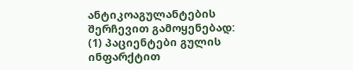ანტიკოაგულანტების შერჩევით გამოყენებად:
(1) პაციენტები გულის ინფარქტით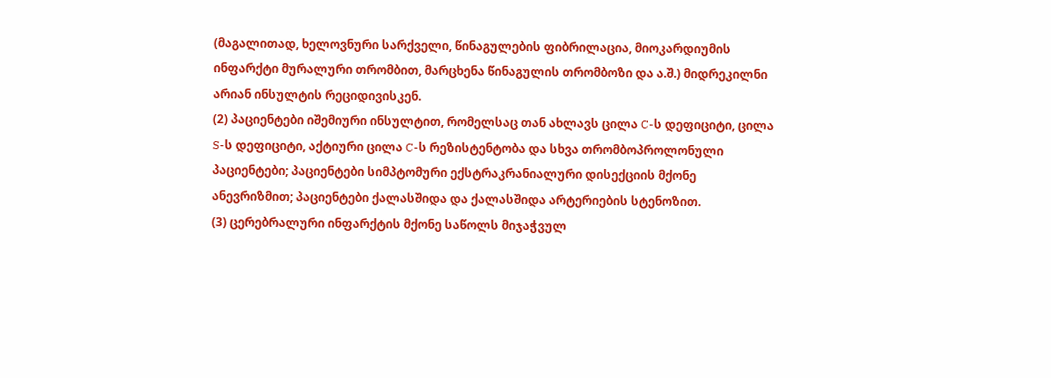(მაგალითად, ხელოვნური სარქველი, წინაგულების ფიბრილაცია, მიოკარდიუმის ინფარქტი მურალური თრომბით, მარცხენა წინაგულის თრომბოზი და ა.შ.) მიდრეკილნი არიან ინსულტის რეციდივისკენ.
(2) პაციენტები იშემიური ინსულტით, რომელსაც თან ახლავს ცილა C-ს დეფიციტი, ცილა S-ს დეფიციტი, აქტიური ცილა C-ს რეზისტენტობა და სხვა თრომბოპროლონული პაციენტები; პაციენტები სიმპტომური ექსტრაკრანიალური დისექციის მქონე ანევრიზმით; პაციენტები ქალასშიდა და ქალასშიდა არტერიების სტენოზით.
(3) ცერებრალური ინფარქტის მქონე საწოლს მიჯაჭვულ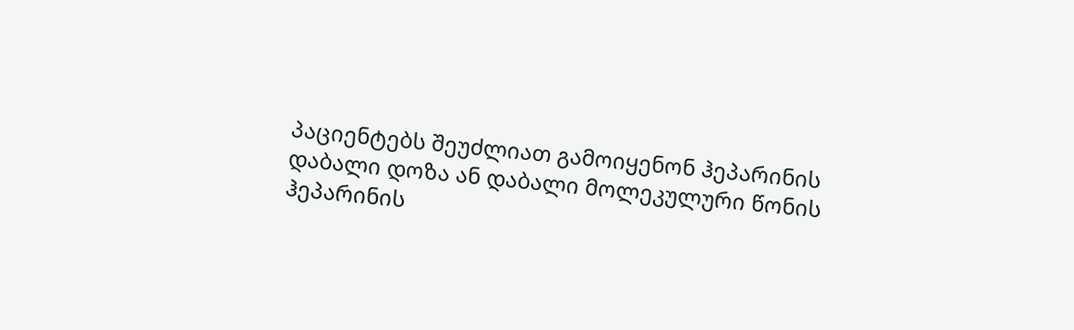პაციენტებს შეუძლიათ გამოიყენონ ჰეპარინის დაბალი დოზა ან დაბალი მოლეკულური წონის ჰეპარინის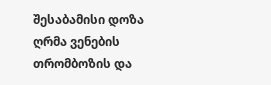შესაბამისი დოზა ღრმა ვენების თრომბოზის და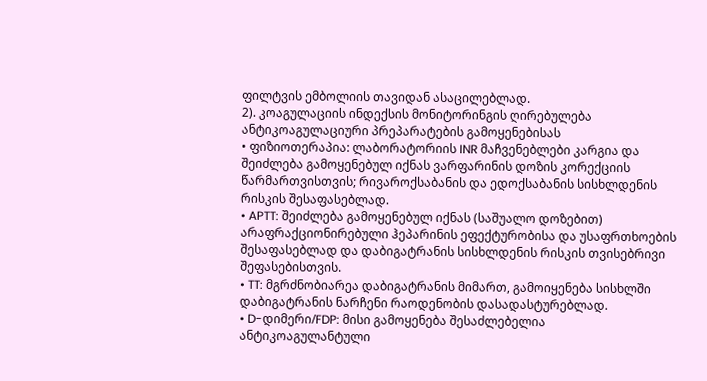ფილტვის ემბოლიის თავიდან ასაცილებლად.
2). კოაგულაციის ინდექსის მონიტორინგის ღირებულება ანტიკოაგულაციური პრეპარატების გამოყენებისას
• ფიზიოთერაპია: ლაბორატორიის INR მაჩვენებლები კარგია და შეიძლება გამოყენებულ იქნას ვარფარინის დოზის კორექციის წარმართვისთვის; რივაროქსაბანის და ედოქსაბანის სისხლდენის რისკის შესაფასებლად.
• APTT: შეიძლება გამოყენებულ იქნას (საშუალო დოზებით) არაფრაქციონირებული ჰეპარინის ეფექტურობისა და უსაფრთხოების შესაფასებლად და დაბიგატრანის სისხლდენის რისკის თვისებრივი შეფასებისთვის.
• TT: მგრძნობიარეა დაბიგატრანის მიმართ, გამოიყენება სისხლში დაბიგატრანის ნარჩენი რაოდენობის დასადასტურებლად.
• D-დიმერი/FDP: მისი გამოყენება შესაძლებელია ანტიკოაგულანტული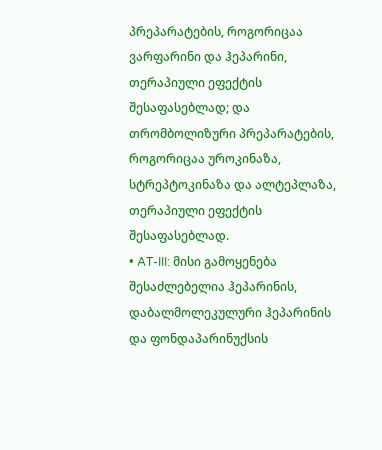პრეპარატების, როგორიცაა ვარფარინი და ჰეპარინი, თერაპიული ეფექტის შესაფასებლად; და თრომბოლიზური პრეპარატების, როგორიცაა უროკინაზა, სტრეპტოკინაზა და ალტეპლაზა, თერაპიული ეფექტის შესაფასებლად.
• AT-III: მისი გამოყენება შესაძლებელია ჰეპარინის, დაბალმოლეკულური ჰეპარინის და ფონდაპარინუქსის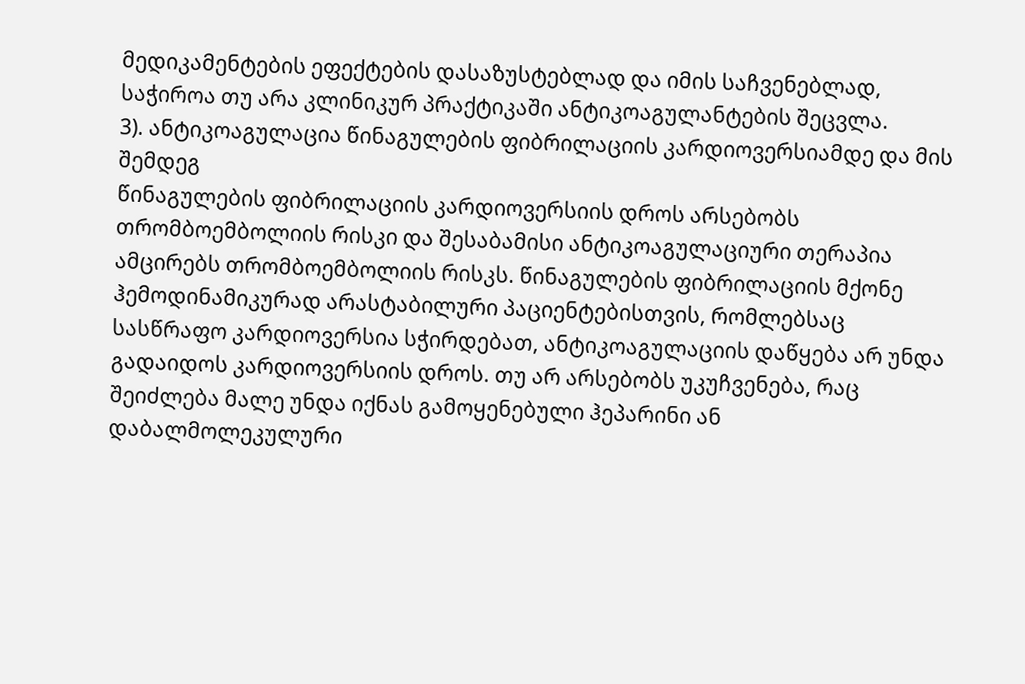მედიკამენტების ეფექტების დასაზუსტებლად და იმის საჩვენებლად, საჭიროა თუ არა კლინიკურ პრაქტიკაში ანტიკოაგულანტების შეცვლა.
3). ანტიკოაგულაცია წინაგულების ფიბრილაციის კარდიოვერსიამდე და მის შემდეგ
წინაგულების ფიბრილაციის კარდიოვერსიის დროს არსებობს თრომბოემბოლიის რისკი და შესაბამისი ანტიკოაგულაციური თერაპია ამცირებს თრომბოემბოლიის რისკს. წინაგულების ფიბრილაციის მქონე ჰემოდინამიკურად არასტაბილური პაციენტებისთვის, რომლებსაც სასწრაფო კარდიოვერსია სჭირდებათ, ანტიკოაგულაციის დაწყება არ უნდა გადაიდოს კარდიოვერსიის დროს. თუ არ არსებობს უკუჩვენება, რაც შეიძლება მალე უნდა იქნას გამოყენებული ჰეპარინი ან დაბალმოლეკულური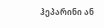ჰეპარინი ან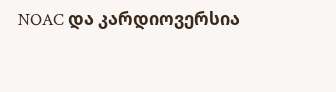NOAC და კარდიოვერსია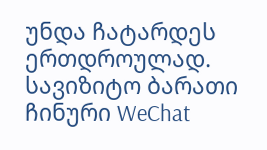უნდა ჩატარდეს ერთდროულად.
სავიზიტო ბარათი
ჩინური WeChat